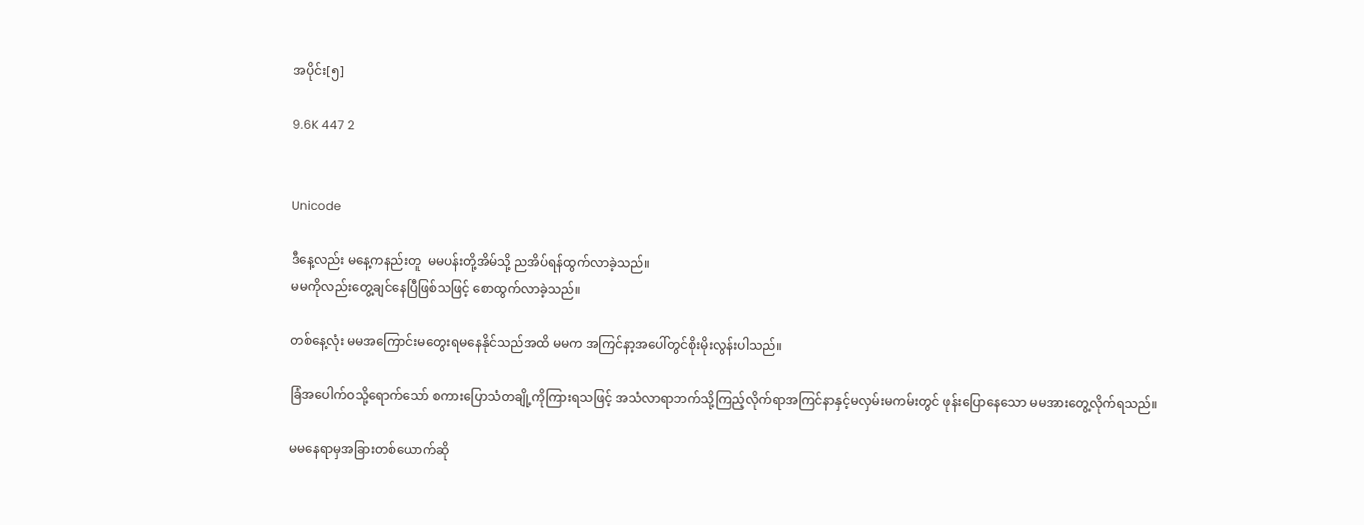အပိုင်း[၅]

9.6K 447 2


Unicode

ဒီနေ့လည်း မနေ့ကနည်းတူ  မမပန်းတို့အိမ်သို့ ညအိပ်ရန်ထွက်လာခဲ့သည်။
မမကိုလည်းတွေ့ချင်နေပြီဖြစ်သဖြင့် စောထွက်လာခဲ့သည်။

တစ်နေ့လုံး မမအကြောင်းမတွေးရမနေနိုင်သည်အထိ မမက အကြင်နာ့အပေါ်တွင်စိုးမိုးလွန်းပါသည်။

ခြံအပေါက်ဝသို့ရောက်သော် စကားပြော‌သံတချို့ကိုကြားရသဖြင့် အသံလာရာဘက်သို့ကြည့်လိုက်ရာအကြင်နာနှင့်မလှမ်းမကမ်းတွင် ဖုန်းပြောနေသော မမအားတွေ့လိုက်ရသည်။

မမနေရာမှအခြားတစ်ယောက်ဆို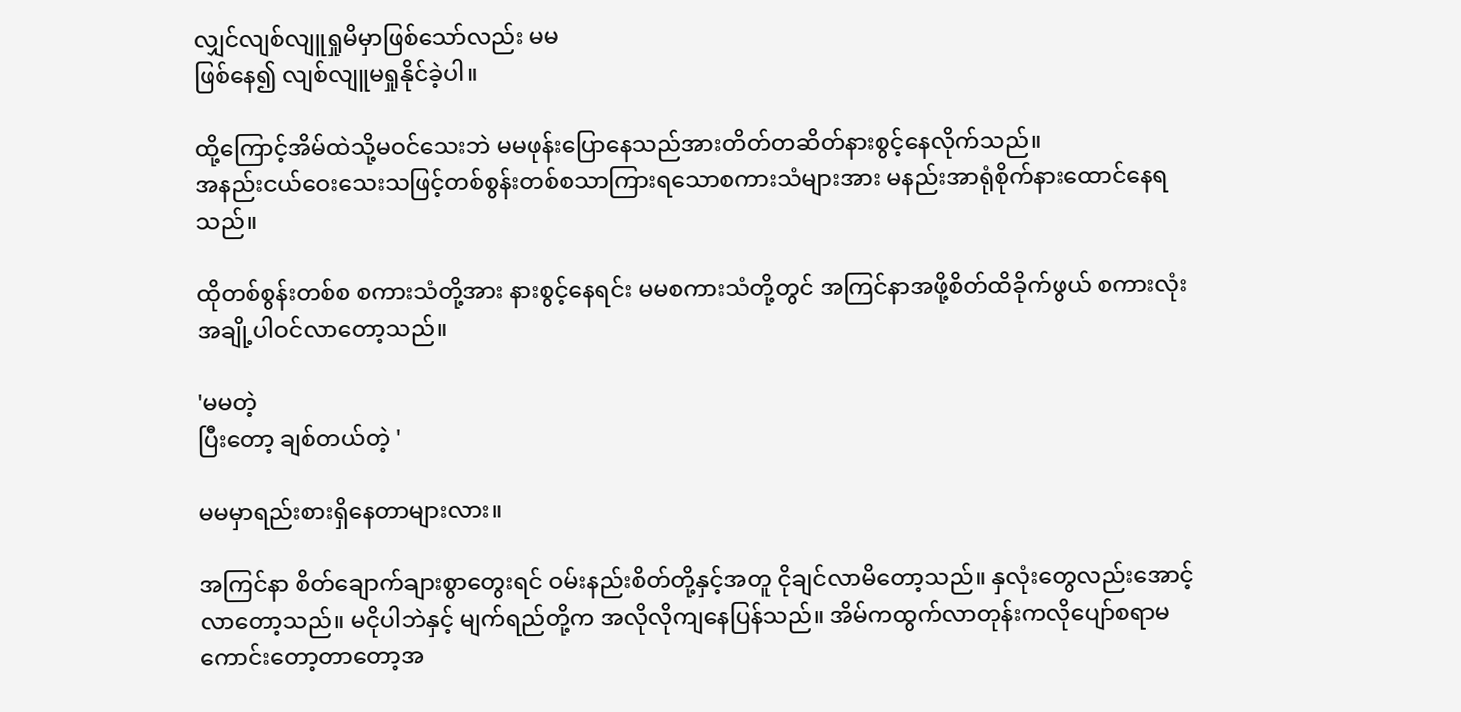လျှင်လျစ်လျူရှုမိမှာဖြစ်သော်လည်း မမ
ဖြစ်နေ၍ လျစ်လျူမရှုနိုင်ခဲ့ပါ။

ထို့ကြောင့်အိမ်ထဲသို့မဝင်သေးဘဲ မမဖုန်းပြောနေသည်အားတိတ်တဆိတ်နားစွင့်နေလိုက်သည်။
အနည်းငယ်ဝေးသေးသဖြင့်တစ်စွန်းတစ်စသာကြားရသောစကားသံများအား မနည်းအာရုံစိုက်နားထောင်နေရသည်။

ထိုတစ်စွန်းတစ်စ စကားသံတို့အား နားစွင့်နေရင်း မမစကားသံတို့တွင် အကြင်နာအဖို့စိတ်ထိခိုက်ဖွယ် စကားလုံးအချို့ပါဝင်လာတော့သည်။

'မမတဲ့
ပြီးတော့ ချစ်တယ်တဲ့ '

မမမှာရည်းစားရှိနေတာများလား။

အကြင်နာ စိတ်ချောက်ချားစွာတွေးရင် ဝမ်းနည်းစိတ်တို့နှင့်အတူ ငိုချင်လာမိတော့သည်။ နှလုံးတွေလည်းအောင့်လာတော့သည်။ မငိုပါဘဲနှင့် မျက်ရည်တို့က အလိုလိုကျနေပြန်သည်။ အိမ်ကထွက်လာတုန်းကလိုပျော်စရာမကောင်းတော့တာတော့အ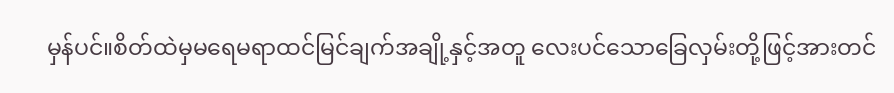မှန်ပင်။စိတ်ထဲမှမရေမရာထင်မြင်ချက်အချို့နှင့်အတူ လေးပင်သောခြေလှမ်းတို့ဖြင့်အားတင်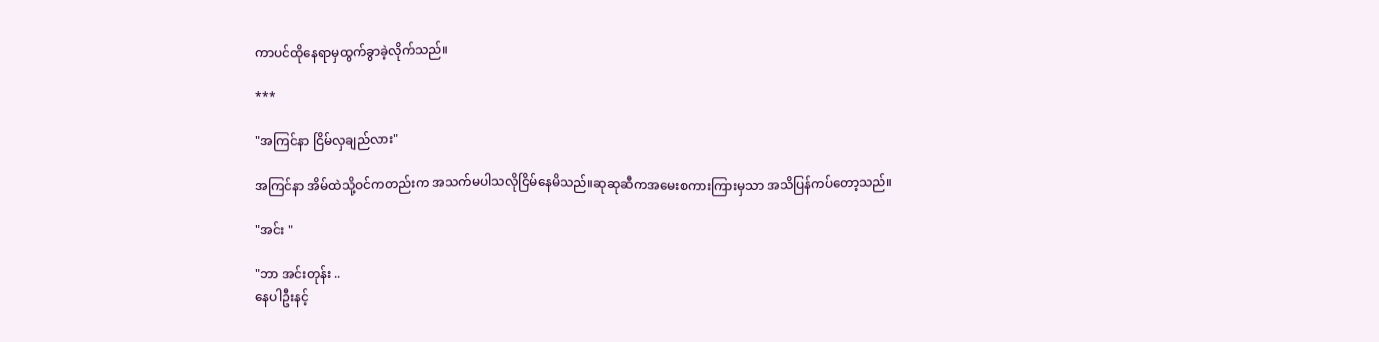ကာပင်ထိုနေရာမှထွက်ခွာခဲ့လိုက်သည်။

***

"အကြင်နာ ငြိမ်လှချည်လား"

အကြင်နာ အိမ်ထဲသို့ဝင်ကတည်းက အသက်မပါသလိုငြိမ်နေမိသည်။ဆုဆုဆီကအမေးစကားကြားမှသာ အသိပြန်ကပ်တော့သည်။

"အင်း "

"ဘာ အင်းတုန်း ..
နေပါဦးနင့်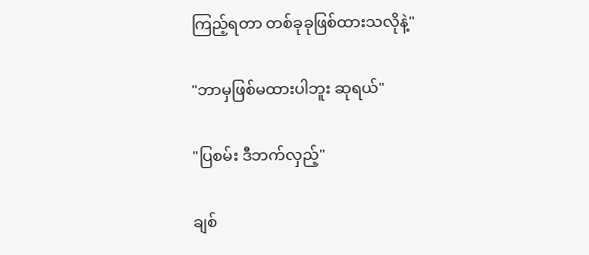ကြည့်ရတာ တစ်ခုခုဖြစ်ထားသလိုနဲ့"

"ဘာမှဖြစ်မထားပါဘူး ဆုရယ်"

"ပြစမ်း ဒီဘက်လှည့်"

ချစ်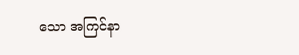သော အကြင်နာ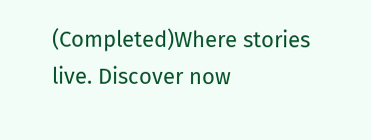(Completed)Where stories live. Discover now